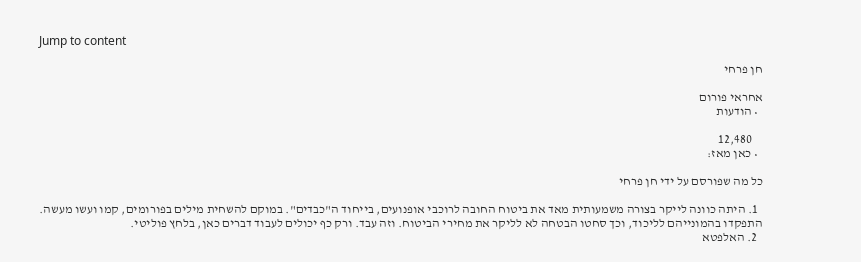Jump to content

חן פרחי

אחראי פורום
  • הודעות

    12,480
  • כאן מאז:

כל מה שפורסם על ידי חן פרחי

  1. היתה כוונה לייקר בצורה משמעותית מאד את ביטוח החובה לרוכבי אופנועים, בייחוד ה"כבדים". במוקם להשחית מילים בפורומים, קמו ועשו מעשה. התפקדו בהמונייהם לליכוד, וכך סחטו הבטחה לא לליקר את מחירי הביטוח. וזה עבד. ורק כף יכולים לעבוד דברים כאן, בלחץ פוליטי.
  2. האלפטא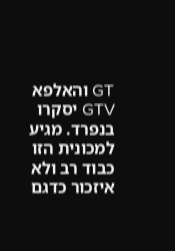GT והאלפא GTV יסקרו בנפרד. מגיע למכונית הזו כבוד רב ולא איזכור כדגם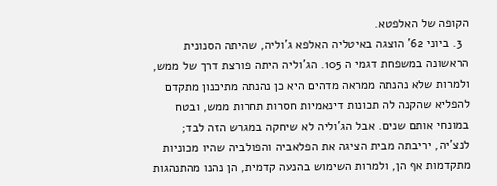הקופה של האלפטא.
  3. ביוני 62' הוצגה באיטליה האלפא ג'וליה, שהיתה הסנונית הראשונה במשפחת דגמי ה 105. הג'וליה היתה פורצת דרך של ממש, ולמרות שלא נהנתה ממראה מדהים היא כן נהנתה מתיכנון מתקדם להפליא שהקנה לה תכונות דינאמיות חסרות תחרות ממש, ובטח במונחי אותם שנים. אבל הג'וליה לא שיחקה במגרש הזה לבד; לנצ'יה, יריבתה מבית הציגה את הפלאביה והפולביה שהיו מכוניות מתקדמות אף הן, ולמרות השימוש בהנעה קדמית, הן נהנו מהתנהגות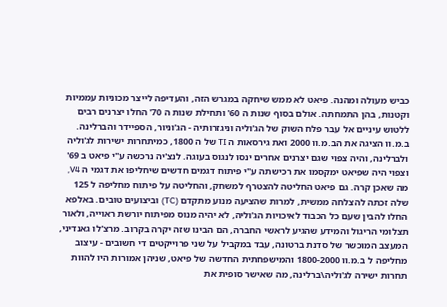כביש מעולה ומהנה. פיאט לא ממש שיחקה במגרש הזה, והעדיפה לייצר מכוניות עממיות וקטנות, בהן התמחתה. אולם בסוף שנות ה 60' ותחילת שנות ה 70' החלו יצרנים רבים ללטוש עיניים אל עבר פלח השוק של הג'וליה וניגזרותיה - הג'וניור, הספיידר והברלינה. ב.מ.וו הציגה את הב.מ.וו 2000 ואת גירסאות ה TI של ה 1800, כמיתחרות ישירות לג'וליה ולברלינה, והיה צפוי שגם יצרנים אחרים ינסו לנגוס בעוגה. לנצ'יה נרכשה ע"י פיאט ב 69' וצפוי היה שפיאט ימקסמו את רכישתה ע"י פיתוח דגמים חדשים שיחליפו את דגמי ה V4, מה שאכן קרה. גם פיאט החליטה להצטרף למשחק, והחליטה על פיתוח מחליפה ל 125 שלה זכתה להצלחה ממשית, למרות שהציעה מנוע מתקדם (TC) וביצועים טובים. באלפא החלו להבין שעם כל הכבוד לאיכויות הג'וליה, לא יהיה מנוס מפיתוח יורשת ראוייה, ולאור תצלומי הריגול והמידע שהגיע לראשי החברה, הם הבינו שזה יקרה בקרוב. מרצ'לו גאנדיני, המעצב המוכשר של סדנת ברטונה, עבד במקביל על שני פרוייקטים די חשובים - עיצוב מחליפה ל ב.מ.וו 1800-2000 והמישפחתית החדשה של פיאט, שניהן אמורות היו להוות תחרות ישירה לג'וליה\ברלינה, מה שאישר סופית את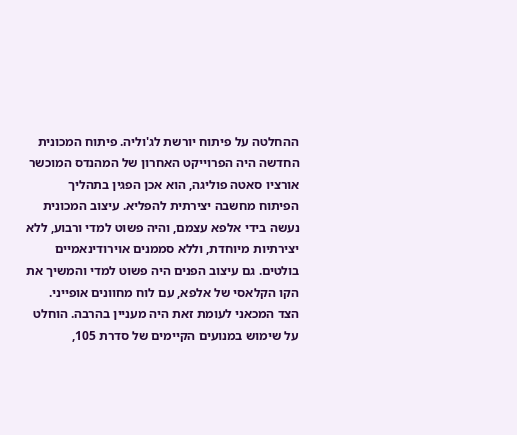ההחלטה על פיתוח יורשת לג'וליה. פיתוח המכונית החדשה היה הפרוייקט האחרון של המהנדס המוכשר אורציו סאטה פוליגה, הוא אכן הפגין בתהליך הפיתוח מחשבה יצירתית להפליא. עיצוב המכונית נעשה בידי אלפא עצמם, והיה פשוט למדי ורבוע, ללא יצירתיות מיוחדת, וללא סממנים אוירודינאמיים בולטים. גם עיצוב הפנים היה פשוט למדי והמשיך את הקו הקלאסי של אלפא, עם לוח מחוונים אופייני. הצד המכאני לעומת זאת היה מעניין בהרבה. הוחלט על שימוש במנועים הקיימים של סדרת 105,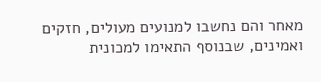מאחר והם נחשבו למנועים מעולים, חזקים ואמינים, שבנוסף התאימו למכונית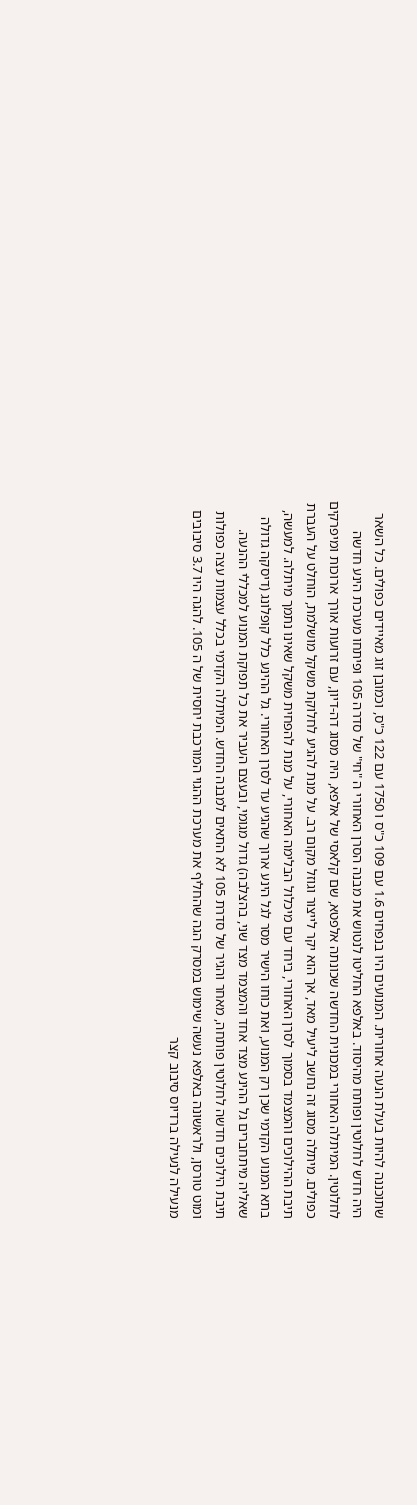שתוכננה להיות בעלת הנעה אחורית. המנועים היו בנפחים 1.6 עם 109 כ"ס ו 1750 עם 122 כ"ס, וכמובן זוג מאיידים כפולים. כל השאר היה חדש לחלוטין ופותח מהיסוד. באלפא החליטו לנטוש את מבנה הסרן האחורי ה "חי" של סדרה 105 ופיתחו מערכת הינע חדשה לחלוטין. המיתלה האחורי במכונית החדשה שכונתה אלפטא, שם קלאסי של אלפא, היה מסוג דה-דיון, עם זרועות אורך ארוכות ומיפרקים כפולים. מיתלה מסוג זה נחשב ליעיל מאד, אך הוא יקר לייצור וגוזל מקום רב. על מנת להגיע לחלוקת משקל מושלמת, הוחלט על העברת תיבת ההילוכים והמצמד בסמוך לסרן האחורי, ביחד עם מיכלול הבלימה האחורי, על מנת להפחית משקל שאינו נתמך מיתלה. למעשה, בתא המנוע הקדמי שכן רק המנוע, ואת כוחו הישיר מסר לגל הינע ארוך שהגיע עד לסרן האחורי. גל ההינע כלל קופלונג (דיסקה גדולה שאליה מיתחברים גל ההינע מצד אחד והמצמד מצד שני, בהצלבה) גדול מגומי, ובעצם העביר את כל תפוקת המנוע למכללי ההנעה. תיבת הילוכים חדשה לחלוטין פותחה, מאחר והגיר של סדרת 105 לא התאים למבנה החדש. המיתלה הקדמי בכלל עצמות עצה כפולות ומוט טורסן, ולראשונה באלפא נעשה שימוש במסרק הגה שהחליף את מערכת ההגוי המורכבת יחסית של ה 105. להגה היו 3.7 סיבובים מנעילה לנעילה ברדיוס סיבוב קצר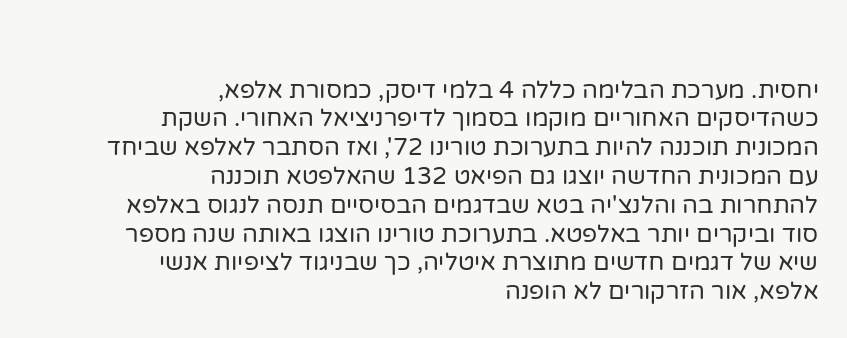יחסית. מערכת הבלימה כללה 4 בלמי דיסק, כמסורת אלפא, כשהדיסקים האחוריים מוקמו בסמוך לדיפרניציאל האחורי. השקת המכונית תוכננה להיות בתערוכת טורינו 72', ואז הסתבר לאלפא שביחד עם המכונית החדשה יוצגו גם הפיאט 132 שהאלפטא תוכננה להתחרות בה והלנצ'יה בטא שבדגמים הבסיסיים תנסה לנגוס באלפא סוד וביקרים יותר באלפטא. בתערוכת טורינו הוצגו באותה שנה מספר שיא של דגמים חדשים מתוצרת איטליה, כך שבניגוד לציפיות אנשי אלפא, אור הזרקורים לא הופנה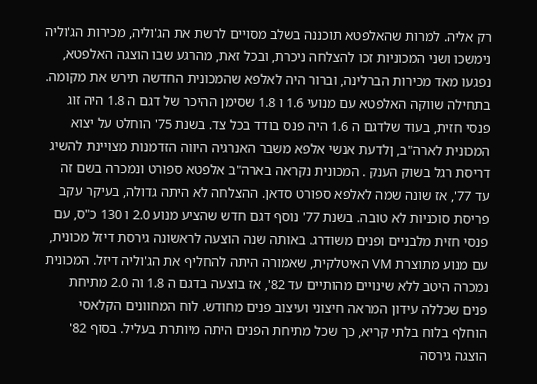רק אליה. למרות שהאלפטא תוכננה בשלב מסויים לרשת את הג'וליה, מכירות הג'וליה נימשכו ושני המכוניות זכו להצלחה ניכרת, ובכל זאת, מהרגע שבו הוצגה האלפטא, נפגעו מאד מכירות הברלינה, וברור היה לאלפא שהמכונית החדשה תירש את מקומה. בתחילה שווקה האלפטא עם מנועי 1.6 ו 1.8 שסימן ההיכר של דגם ה 1.8 היה זוג פנסי חזית, בעוד שלדגם ה 1.6 היה פנס בודד בכל צד. בשנת 75' הוחלט על יצוא המכונית לארה"ב, ןלדעת אנשי אלפא משבר האנרגיה היווה הזדמנות מצויינת להשיג דריסת רגל בשוק הענק . המכונית נקראה בארה"ב אלפטא ספורט ונמכרה בשם זה עד 77', אז שונה שמה לאלפא ספורט סדאן. ההצלחה לא היתה גדולה, בעיקר עקב פריסת סוכניות לא טובה. בשנת 77' נוסף דגם חדש שהציע מנוע 2.0 ו 130 כ"ס, עם פנסי חזית מלבניים ופנים משודרג. באותה שנה הוצעה לראשונה גירסת דיזל מכונית, עם מנוע מתוצרת VM האיטלקית, שאמורה היתה להחליף את הג'וליה דיזל. המכונית נמכרה היטב ללא שינויים מהותיים עד 82', אז בוצעה בדגם ה 1.8 וה 2.0 מתיחת פנים שכללה עידון המראה חיצוני ועיצוב פנים מחודש. לוח המחוונים הקלאסי הוחלף בלוח בלתי קריא, כך שכל מתיחת הפנים היתה מיותרת בעליל. בסוף 82' הוצגה גירסה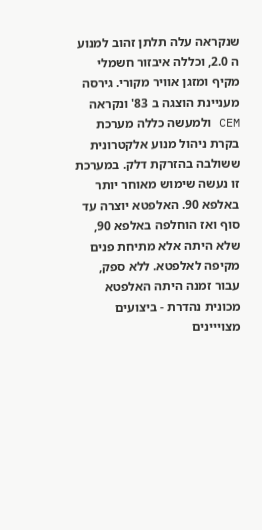שנקראה עלה תלתן זהוב למנוע ה 2.0, וכללה איבזור חשמלי מקיף ומזגן אוויר מקורי. גירסה מעניינת הוצגה ב 83' ונקראה CEM ולמעשה כללה מערכת בקרת ניהול מנוע אלקטרונית ששולבה בהזרקת דלק. במערכת זו נעשה שימוש מאוחר יותר באלפא 90. האלפטא יוצרה עד סוף ואז הוחלפה באלפא 90, שלא היתה אלא מתיחת פנים מקיפה לאלפטא. ללא ספק, עבור זמנה היתה האלפטא מכונית נהדרת - ביצועים מצוייינים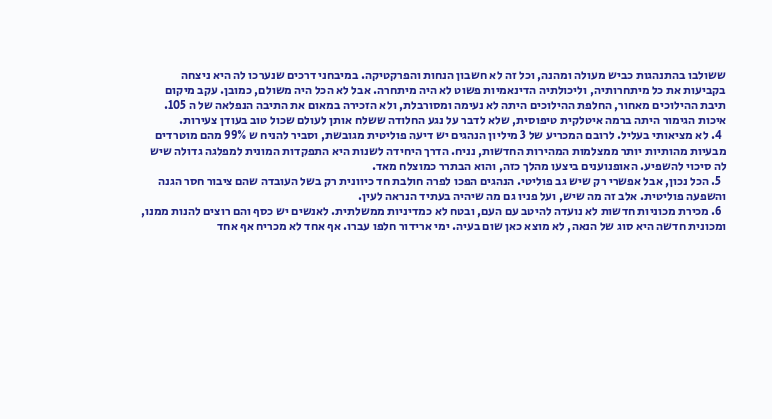ששולבו בהתנהגות כביש מעולה ומהנה, וכל זה לא חשבון הנחות והפרקטיקה. במיבחני דרכים שנערכו לה היא ניצחה בקביעות את כל מיתחרותיה, וליכולתיה הדינאמיות פשוט לא היה מיתחרה. אבל לא הכל היה משולם, כמובן. עקב מיקום תיבת ההילוכים מאחור, החלפת ההילוכים היתה לא נעימה ומסורבלת, ולא הזכירה במאום את התיבה הנפלאה של ה 105. איכות הגימור היתה ברמה איטלקית טיפוסית, שלא לדבר על נגע החלודה ששלח אותן לעולם שכול טוב בעודן צעירות.
  4. לא מציאותי בעליל. לרובם המכריע של 3 מיליון הנהגים יש דיעה פוליטית מגובשת, וסביר להניח ש 99% מהם מוטרדים מבעיות מהותיות יותר ממצלמות המהירות החדשות, נניח. הדרך היחידה לשנות היא התפקדות המונית למפלגה גדולה שיש לה סיכוי להשפיע. האופנוענים ביצעו מהלך כזה, והוא הבתרר כמוצלח מאד.
  5. הכל נכון, אבל אפשרי רק שיש גב פוליטי. הנהגים הפכו לפרה חולבת חד כיוונית רק בשל העובדה שהם ציבור חסר הגנה והשפעה פוליטית. אלב זה מה שיש, ועל פניו גם מה שיהיה בעתיד הנראה לעין.
  6. מכירת מכוניות חדשות לא נועדה להיטב עם העם, ובטח לא כמדיניות ממשלתית. לאנשים יש כסף והם רוצים להנות ממנו, ומכונית חדשה היא סוג של הנאה, לא מוצא כאן שום בעיה. ימי ארידור חלפו עברו. אף אחד לא מכריח אף אחד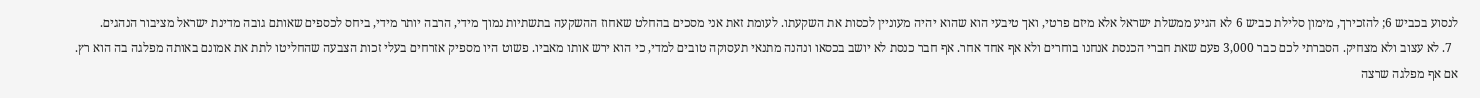לנסוע בכביש 6; להזכירך, מימון סלילת כביש 6 לא הגיע ממשלת ישראל אלא מיזם פרטי, ואך טיבעי הוא שהוא יהיה מעוניין לכסות את השקעתו. לעומת זאת אני מסכים בהחלט שאחוז ההשקעה בתשתיות נמוך מידי, הרבה יותר מידי, ביחס לכספים שאותם גובה מדינת ישראל מציבור הנהגים.
  7. לא עצוב ולא מצחיק. הסברתי לכם כבר 3,000 פעם שאת חברי הכנסת אנחנו בוחרים ולא אף אחד אחר. אף חבר כנסת לא יושב בכסאו ונהנה מתנאי תעסוקה טובים למדי, כי הוא ירש אותו מאביו. פשוט היו מספיק אזרחים בעלי זכות הצבעה שהחליטו לתת את אמונם באותה מפלגה בה הוא רץ. אם אף מפלגה שרצה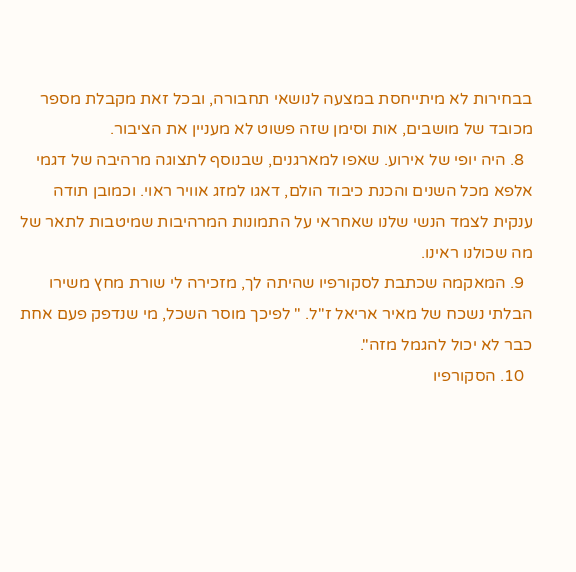בבחירות לא מיתייחסת במצעה לנושאי תחבורה, ובכל זאת מקבלת מספר מכובד של מושבים, אות וסימן שזה פשוט לא מעניין את הציבור.
  8. היה יופי של אירוע. שאפו למארגנים, שבנוסף לתצוגה מרהיבה של דגמי אלפא מכל השנים והכנת כיבוד הולם, דאגו למזג אוויר ראוי. וכמובן תודה ענקית לצמד הנשי שלנו שאחראי על התמונות המרהיבות שמיטבות לתאר של מה שכולנו ראינו.
  9. המאקמה שכתבת לסקורפיו שהיתה לך, מזכירה לי שורת מחץ משירו הבלתי נשכח של מאיר אריאל ז"ל. " לפיכך מוסר השכל, מי שנדפק פעם אחת כבר לא יכול להגמל מזה".
  10. הסקורפיו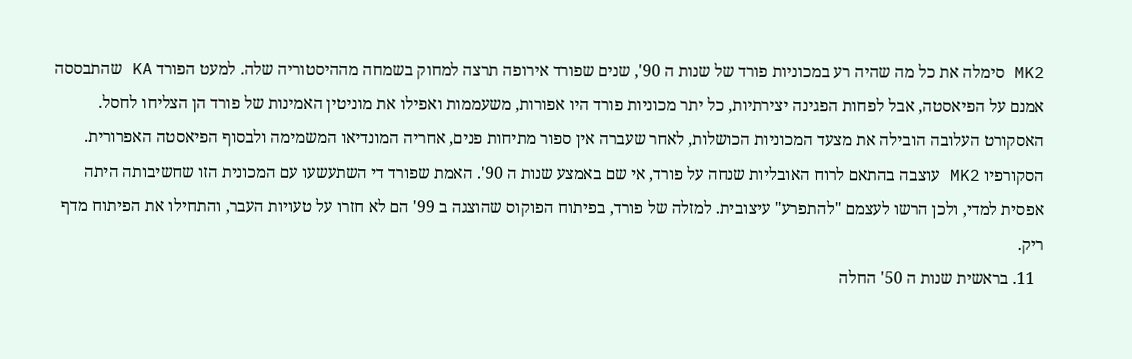MK2 סימלה את כל מה שהיה רע במכוניות פורד של שנות ה 90', שנים שפורד אירופה תרצה למחוק בשמחה מההיסטוריה שלה. למעט הפורד KA שהתבססה אמנם על הפיאסטה, אבל לפחות הפגינה יצירתיות, כל יתר מכוניות פורד היו אפורות, משעממות ואפילו את מוניטין האמינות של פורד הן הצליחו לחסל. האסקורט העלובה הובילה את מצעד המכוניות הכושלות, לאחר שעברה אין ספור מתיחות פנים, אחריה המונדיאו המשמימה ולבסוף הפיאסטה האפרורית. הסקורפיו MK2 עוצבה בהתאם לרוח האובליות שנחה על פורד, אי שם באמצע שנות ה 90'. האמת שפורד די השתעשעו עם המכונית הזו שחשיבותה היתה אפסית למדי, ולכן הרשו לעצמם "להתפרע" עיצובית. למזלה של פורד, בפיתוח הפוקוס שהוצגה ב 99' הם לא חזרו על טעויות העבר, והתחילו את הפיתוח מדף ריק.
  11. בראשית שנות ה 50' החלה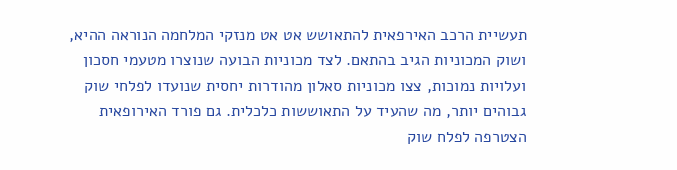תעשיית הרכב האירפאית להתאושש אט אט מנזקי המלחמה הנוראה ההיא, ושוק המכוניות הגיב בהתאם. לצד מכוניות הבועה שנוצרו מטעמי חסכון ועלויות נמוכות, צצו מכוניות סאלון מהודרות יחסית שנועדו לפלחי שוק גבוהים יותר, מה שהעיד על התאוששות כלכלית. גם פורד האירופאית הצטרפה לפלח שוק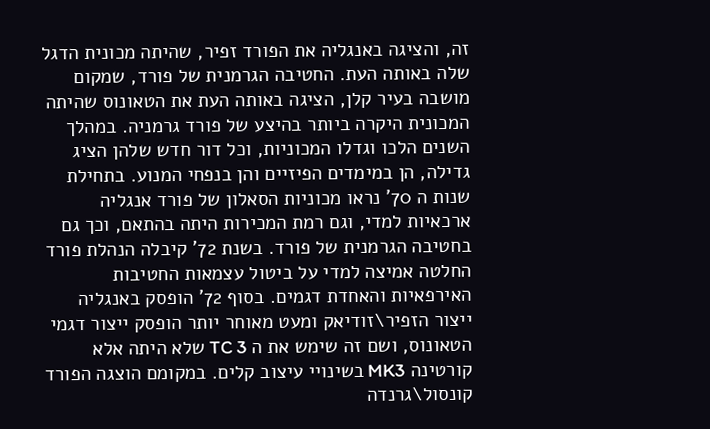זה, והציגה באנגליה את הפורד זפיר, שהיתה מכונית הדגל שלה באותה העת. החטיבה הגרמנית של פורד, שמקום מושבה בעיר קלן, הציגה באותה העת את הטאונוס שהיתה המכונית היקרה ביותר בהיצע של פורד גרמניה. במהלך השנים הלכו וגדלו המכוניות, וכל דור חדש שלהן הציג גדילה, הן במימדים הפיזיים והן בנפחי המנוע. בתחילת שנות ה 70' נראו מכוניות הסאלון של פורד אנגליה ארכאיות למדי, וגם רמת המכירות היתה בהתאם, וכך גם בחטיבה הגרמנית של פורד. בשנת 72' קיבלה הנהלת פורד החלטה אמיצה למדי על ביטול עצמאות החטיבות האירפאיות והאחדת דגמים. בסוף 72' הופסק באנגליה ייצור הזפיר\זודיאק ומעט מאוחר יותר הופסק ייצור דגמי הטאונוס, ושם זה שימש את ה TC 3 שלא היתה אלא קורטינה MK3 בשינויי עיצוב קלים. במקומם הוצגה הפורד קונסול\גרנדה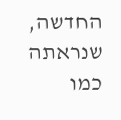החדשה, שנראתה כמו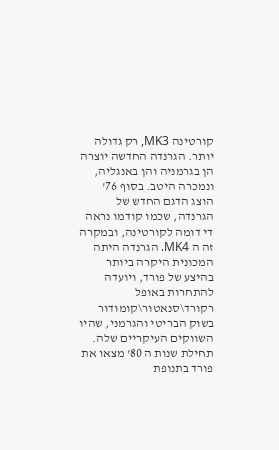קורטינה MK3, רק גדולה יותר. הגרנדה החדשה יוצרה הן בגרמניה והן באנגליה, ונמכרה היטב. בסוף 76' הוצג הדגם החדש של הגרנדה, שכמו קודמו נראה די דומה לקורטינה, ובמקרה זה ה MK4. הגרנדה היתה המכונית היקרה ביותר בהיצע של פורד, ויועדה להתחרות באופל רקורד\סנאטור\קומודור בשוק הבריטי והגרמני, שהיו השווקים העיקריים שלה. תחילת שנות ה 80' מצאו את פורד בתנופת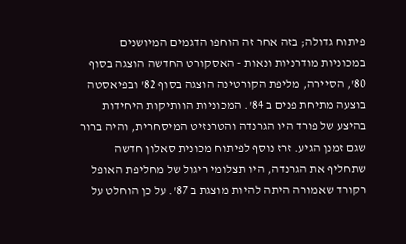פיתוח גדולה; בזה אחר זה הוחפו הדגמים המיושנים במכוניות מודרניות ונאות - האסקורט החדשה הוצגה בסוף 80', הסיירה, מליפת הקורטינה הוצגה בסוף 82' ובפיאסטה בוצעה מתיחת פנים ב 84'. המכוניות הוותיקות היחידות בהיצע של פורד היו הגרנדה והטרנזיט המיסחרית, והיה ברור שגם זמנן הגיע. זרז נוסף לפיתוח מכונית סאלון חדשה שתחליף את הגרנדה, היו תצלומי ריגול של מחליפת האופל רקורד שאמורה היתה להיות מוצגת ב 87'. על כן הוחלט על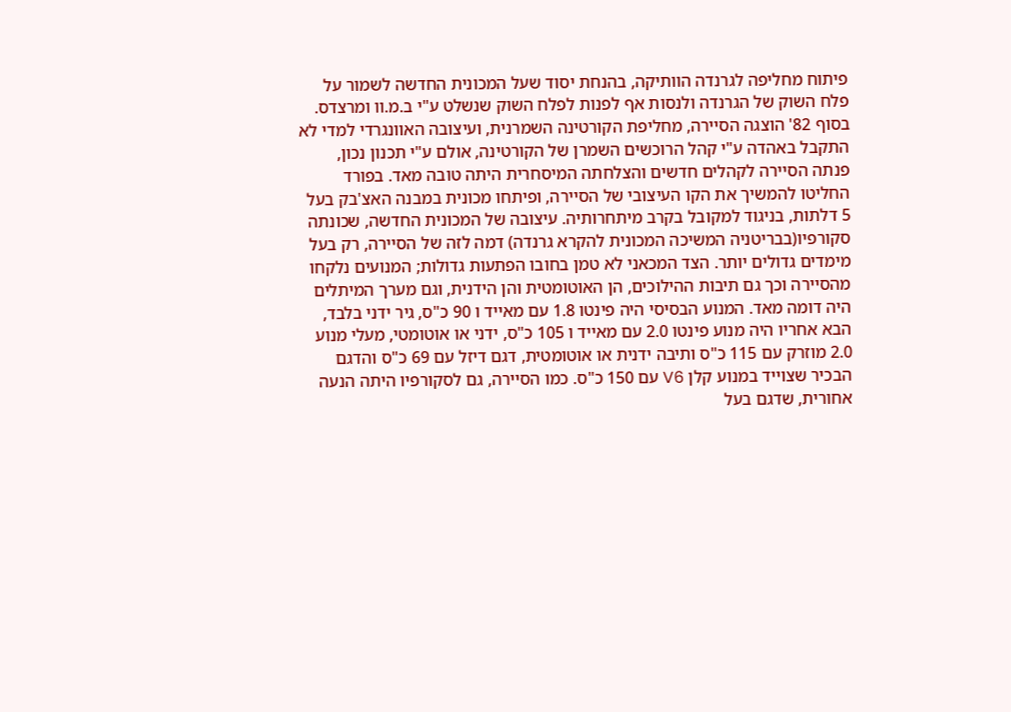פיתוח מחליפה לגרנדה הוותיקה, בהנחת יסוד שעל המכונית החדשה לשמור על פלח השוק של הגרנדה ולנסות אף לפנות לפלח השוק שנשלט ע"י ב.מ.וו ומרצדס. בסוף 82' הוצגה הסיירה, מחליפת הקורטינה השמרנית, ועיצובה האוונגרדי למדי לא התקבל באהדה ע"י קהל הרוכשים השמרן של הקורטינה, אולם ע"י תכנון נכון, פנתה הסיירה לקהלים חדשים והצלחתה המיסחרית היתה טובה מאד. בפורד החליטו להמשיך את הקו העיצובי של הסיירה, ופיתחו מכונית במבנה האצ'בק בעל 5 דלתות, בניגוד למקובל בקרב מיתחרותיה. עיצובה של המכונית החדשה, שכונתה סקורפיו(בבריטניה המשיכה המכונית להקרא גרנדה) דמה לזה של הסיירה, רק בעל מימדים גדולים יותר. הצד המכאני לא טמן בחובו הפתעות גדולות; המנועים נלקחו מהסיירה וכך גם תיבות ההילוכים, הן האוטומטית והן הידנית, וגם מערך המיתלים היה דומה מאד. המנוע הבסיסי היה פינטו 1.8 עם מאייד ו 90 כ"ס, גיר ידני בלבד, הבא אחריו היה מנוע פינטו 2.0 עם מאייד ו 105 כ"ס, ידני או אוטומטי, מעלי מנוע 2.0 מוזרק עם 115 כ"ס ותיבה ידנית או אוטומטית, דגם דיזל עם 69 כ"ס והדגם הבכיר שצוייד במנוע קלן V6 עם 150 כ"ס. כמו הסיירה, גם לסקורפיו היתה הנעה אחורית, שדגם בעל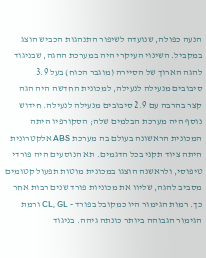הנעה כפולה, שנועדה לשיפור התנהגות הכביש הוצג במקביל. השינוי העיקרי היה במערכת ההגה, שבניגוד להגה הארוך של הסיירה (מוגבר הכוח) בעל 3.9 סיבובים מנעילה לנעילה, למכונית החדשה היה הגה קצר בהרבה עם 2.9 סיבובים מנעילה לנעילה. חידוש נוסף היה מערכת הבלמים שלה; הסקורפיו היתה המכונית הראשונה בעולם בה מערכת ABS אלקטרונית היתה ציוד תקני בכל הדגמים. תא הנוסעים היה פורדי טיפוסי, ולראשנה הוצגו במכונית מוטות תפעול קטומים מסביב להגה, שליוו את מכוניות פורד שנים רבות אחר כך. רמות הגימור היו כמקובל בפורד - CL, GL ורמת הגימור הגבוהה ביותר כונתה גיהה. בניגוד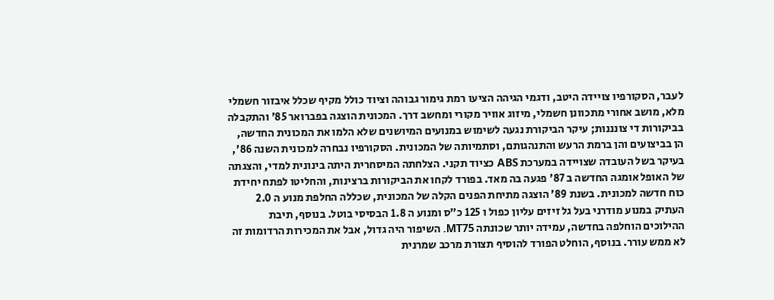לעבר, הסקורפיו צויידה היטב, ודגמי הגיהה הציעו רמת גימור גבוהה וציוד כולל מקיף שכלל איבזור חשמלי מלא, מושב אחורי מתכוונן חשמלי, מיזוג אוויר מקורי ומחשב דרך. המכונית הוצגה בפברואר 85' והתקבלה בביקורות די צונננות; עיקר הביקורת נגעה לשימוש במנועים המיושנים שלא הלמו את המכונית החדשה, הן בביצועים והן ברמת הרעש והתנהגותם, וסתמיותה של המכונית. הסקורפיו נבחרה למכונית השנה 86', בעיקר בשל העובדה שצויידה במערכת ABS כציוד תקני. הצלחתה המיסחרית היתה בינונית למדי, והצגתה של האופל אומגה החדשה ב 87' פגעה בה מאד. בפורד לקחו את הביקורות ברצינות, והחליטו לפתח יחידת כוח חדשה למכונית. בשנת 89' הוצגה מתיחת הפנים הקלה של המכונית, שכללה החלפת מנוע ה 2.0 העתיק במנוע מודרני בעל גל זיזים עליון כפול ו 125 כ"ס ומנוע ה 1.8 הבסיסי בוטל. בנוסף, תיבת ההילוכים הוחלפה בחדשה, עמידה יותר שכונתה MT75. השיפור היה גדול, אבל את המכירות הרדומות זה לא ממש עורר. בנוסף, הוחלט הפורד להוסיף תצורת מרכב שמרנית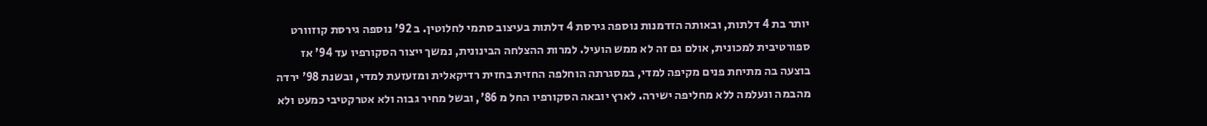יותר בת 4 דלתות, ובאותה הזדמנות נוספה גירסת 4 דלתות בעיצוב סתמי לחלוטין. ב 92' נוספה גירסת קוזוורט ספורטיבית למכונית, אולם גם זה לא ממש הועיל. למרות ההצלחה הבינונית, נמשך ייצור הסקורפיו עד 94' אז בוצעה בה מתיחת פנים מקיפה למדי, במסגרתה הוחלפה החזית בחזית רדיקאלית ומזעזעת למדי, ובשנת 98' ירדה מהבמה ונעלמה ללא מחליפה ישירה. לארץ יובאה הסקורפיו החל מ 86', ובשל מחיר גבוה ולא אטרקטיבי כמעט ולא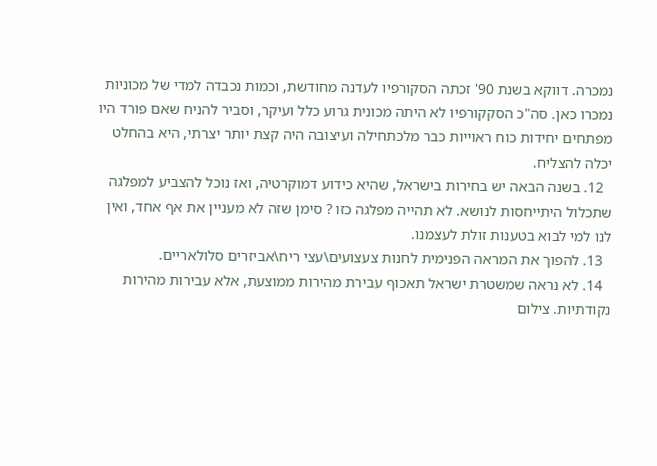נמכרה. דווקא בשנת 90' זכתה הסקורפיו לעדנה מחודשת, וכמות נכבדה למדי של מכוניות נמכרו כאן. סה"כ הסקקורפיו לא היתה מכונית גרוע כלל ועיקר, וסביר להניח שאם פורד היו מפתחים יחידות כוח ראוייות כבר מלכתחילה ועיצובה היה קצת יותר יצרתי, היא בהחלט יכלה להצליח.
  12. בשנה הבאה יש בחירות בישראל, שהיא כידוע דמוקרטיה, ואז נוכל להצביע למפלגה שתכלול היתייחסות לנושא. לא תהייה מפלגה כזו ? סימן שזה לא מעניין את אף אחד, ואין לנו למי לבוא בטענות זולת לעצמנו.
  13. להפוך את המראה הפנימית לחנות צעצועים\עצי ריח\אביזרים סלולאריים.
  14. לא נראה שמשטרת ישראל תאכוף עבירת מהירות ממוצעת, אלא עבירות מהירות נקודתיות. צילום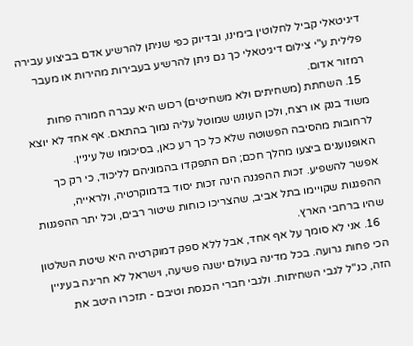דיגיטאלי קביל לחלוטין בימינו, ובדיוק כפי שניתן להרשיע אדם בביצוע עבירה פלילית ע"י צילום דיגיטאלי כך גם ניתן להרשיע בעבירות מהירות או מעבר רמזור אדום.
  15. השחתת (משחיתים ולא משחיטים) רכוש היא עברה חמורה פחות משוד בנק או רצח, ולכן העונש שמוטל עליה נמוך בהתאם. אף אחד לא יוצא לרחובות מהסיבה הפשוטה שלא כל כך רע כאן, בסיכומו של עיניין. האופנוענים ביצעו מהלך חכם; הם התפקדו בהמוניהם לליכוד, כי רק כך אפשר להשפיע. זכות ההפגנה הינה זכות יסוד בדמוקרטיה, ולראייה, ההפגנות שקויימו בתל אביב, שהצריכו כוחות שיטור רבים, וכל יתר ההפגנות שהיו ברחבי הארץ.
  16. אני לא סומך על אף אחד, אבל ללא ספק דמוקרטיה היא שיטת השלטון הכי פחות גרועה. בכל מדינה בעולם ישנה פשיעה, וישראל לא חריגה בעיניין הזה, כנ"ל לגבי השחיתות. ולגבי חברי הכנסת וטיבם - תזכרו היטב את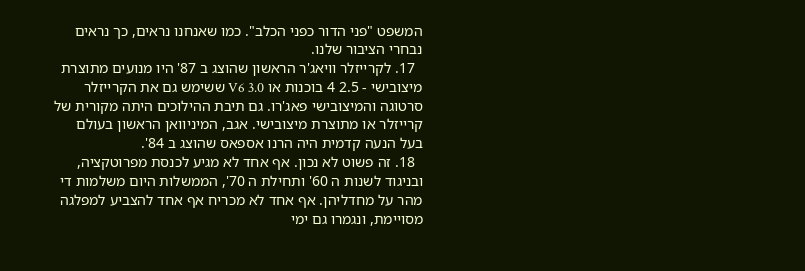המשפט "פני הדור כפני הכלב". כמו שאנחנו נראים, כך נראים נבחרי הציבור שלנו.
  17. לקרייזלר וויאג'ר הראשון שהוצג ב 87' היו מנועים מתוצרת מיצובישי - 2.5 4 בוכנות או V6 3.0 ששימש גם את הקרייזלר סרטוגה והמיצובישי פאג'רו. גם תיבת ההילוכים היתה מקורית של קרייזלר או מתוצרת מיצובישי. אגב, המיניוואן הראשון בעולם בעל הנעה קדמית היה הרנו אספאס שהוצג ב 84'.
  18. זה פשוט לא נכון. אף אחד לא מגיע לכנסת מפרוטקציה, ובניגוד לשנות ה 60' ותחילת ה 70', הממשלות היום משלמות די מהר על מחדליהן. אף אחד לא מכריח אף אחד להצביע למפלגה מסויימת, ונגמרו גם ימי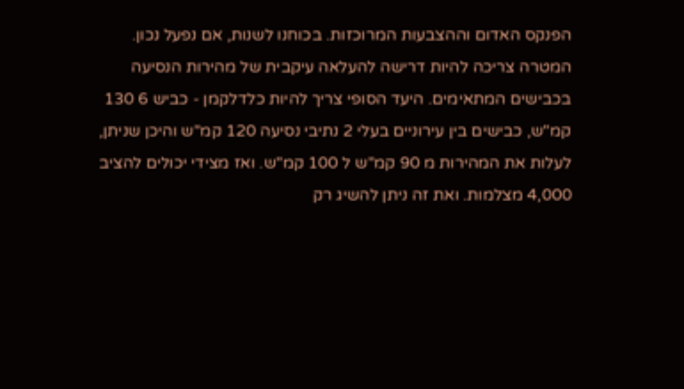הפנקס האדום וההצבעות המרוכזות. בכוחנו לשנות, אם נפעל נכון. המטרה צריכה להיות דרישה להעלאה עיקבית של מהירות הנסיעה בכבישים המתאימים. היעד הסופי צריך להיות כלדלקמן - כביש 6 130 קמ"ש, כבישים בין עירוניים בעלי 2 נתיבי נסיעה 120 קמ"ש והיכן שניתן, לעלות את המהירות מ 90 קמ"ש ל 100 קמ"ש. ואז מצידי יכולים להציב 4,000 מצלמות. ואת זה ניתן להשיג רק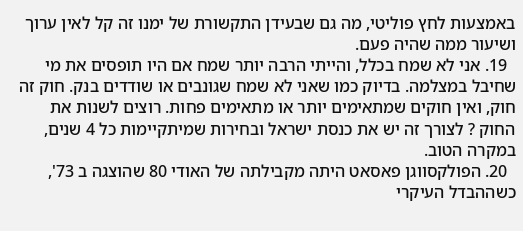באמצעות לחץ פוליטי, מה גם שבעידן התקשורת של ימנו זה קל לאין ערוך ושיעור ממה שהיה פעם.
  19. אני לא שמח בכלל, והייתי הרבה יותר שמח אם היו תופסים את מי שחיבל במצלמה. בדיוק כמו שאני לא שמח שגונבים או שודדים בנק. חוק זה חוק, ואין חוקים שמתאימים יותר או מתאימים פחות. רוצים לשנות את החוק ? לצורך זה יש את כנסת ישראל ובחירות שמיתקיימות כל 4 שנים, במקרה הטוב.
  20. הפולקסווגן פאסאט היתה מקבילתה של האודי 80 שהוצגה ב 73', כשההבדל העיקרי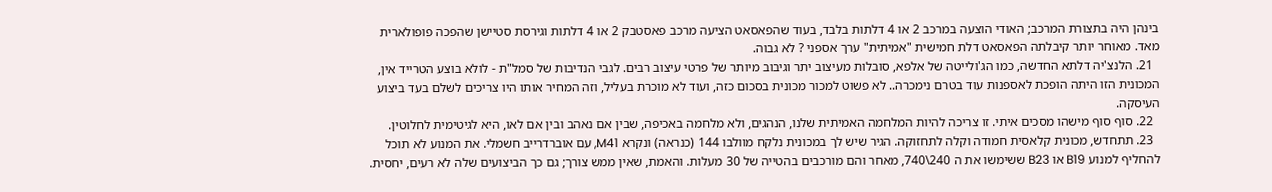בינהן היה בתצורת המרכב; האודי הוצעה במרכב 2 או 4 דלתות בלבד, בעוד שהפאסאט הציעה מרכב פאסטבק 2 או 4 דלתות וגירסת סטיישן שהפכה פופולארית מאד. מאוחר יותר קיבלתה הפאסאט דלת חמישית "אמיתית" ערך אספני ? לא גבוה.
  21. הלנצ'יה דלתא החדשה, כמו הג'ולייטה של אלפא, סובלות מעיצוב יתר וגיבוב מיותר של פרטי עיצוב רבים. לגבי הנדיבות של סמל"ת - לולא בוצע הטרייד אין, המכונית הזו היתה הופכת לאספנות עוד בטרם נימכרה.. לא פשוט למכור מכונית בסכום כזה, ועוד לא מוכרת בעליל, וזה המחיר אותו היו צריכים לשלם בעד ביצוע העיסקה.
  22. סוף סוף מישהו מסכים איתי. זו צריכה להיות המלחמה האמיתית שלנו, הנהגים, ולא מלחמה באכיפה, שבין אם נאהב ובין אם לאו, היא לגיטימית לחלוטין.
  23. תתחדש, מכונית קלאסית חמודה וקלה לתחזוקה. הגיר שיש לך במכונית נלקח מוולבו 144 (כנראה) ונקרא M41, עם אוברדרייב חשמלי. את המנוע לא תוכל להחליף למנוע B19 או B23 ששימשו את ה 240\740, מאחר והם מורכבים בהטייה של 30 מעלות. והאמת, שאין ממש צורך; גם כך הביצועים שלה לא רעים, יחסית.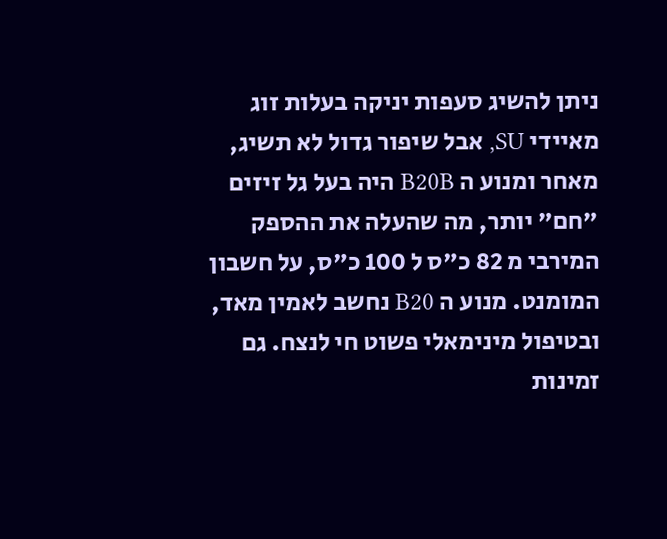ניתן להשיג סעפות יניקה בעלות זוג מאיידי SU, אבל שיפור גדול לא תשיג, מאחר ומנוע ה B20B היה בעל גל זיזים "חם" יותר, מה שהעלה את ההספק המירבי מ 82 כ"ס ל 100 כ"ס, על חשבון המומנט. מנוע ה B20 נחשב לאמין מאד, ובטיפול מינימאלי פשוט חי לנצח. גם זמינות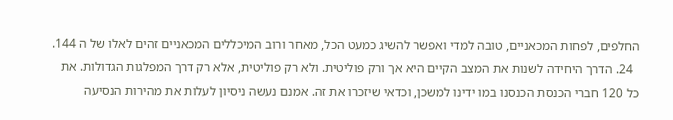החלפים, לפחות המכאניים, טובה למדי ואפשר להשיג כמעט הכל, מאחר ורוב המיכללים המכאניים זהים לאלו של ה 144.
  24. הדרך היחידה לשנות את המצב הקיים היא אך ורק פוליטית. ולא רק פוליטית, אלא רק דרך המפלגות הגדולות. את כל 120 חברי הכנסת הכנסנו במו ידינו למשכן, וכדאי שיזכרו את זה. אמנם נעשה ניסיון לעלות את מהירות הנסיעה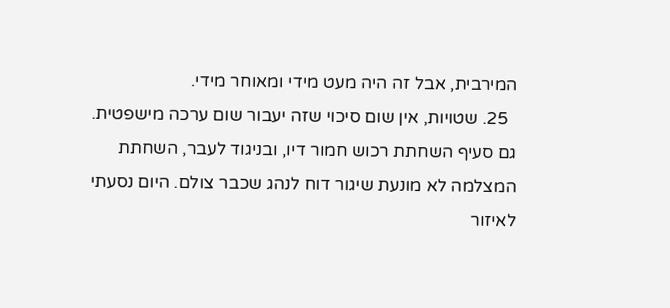המירבית, אבל זה היה מעט מידי ומאוחר מידי.
  25. שטויות, אין שום סיכוי שזה יעבור שום ערכה מישפטית. גם סעיף השחתת רכוש חמור דיו, ובניגוד לעבר, השחתת המצלמה לא מונעת שיגור דוח לנהג שכבר צולם. היום נסעתי לאיזור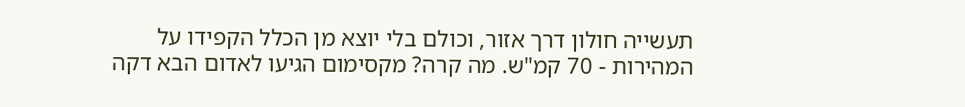תעשייה חולון דרך אזור, וכולם בלי יוצא מן הכלל הקפידו על המהירות - 70 קמ"ש. מה קרה? מקסימום הגיעו לאדום הבא דקה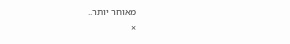מאוחר יותר..
×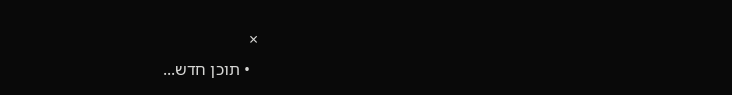×
  • תוכן חדש...